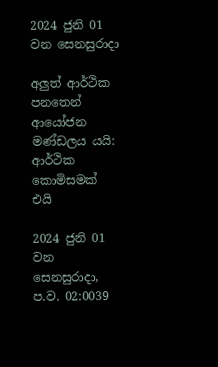2024 ජුනි 01 වන සෙනසුරාදා

අලුත් ආර්ථික පනතෙන් ආයෝජන මණ්ඩලය යයි: ආර්ථික කොමිසමක් එයි

2024 ජුනි 01 වන සෙනසුරාදා, ප.ව. 02:0039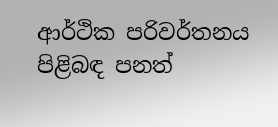ආර්ථික පරිවර්තනය පිළිබඳ පනත්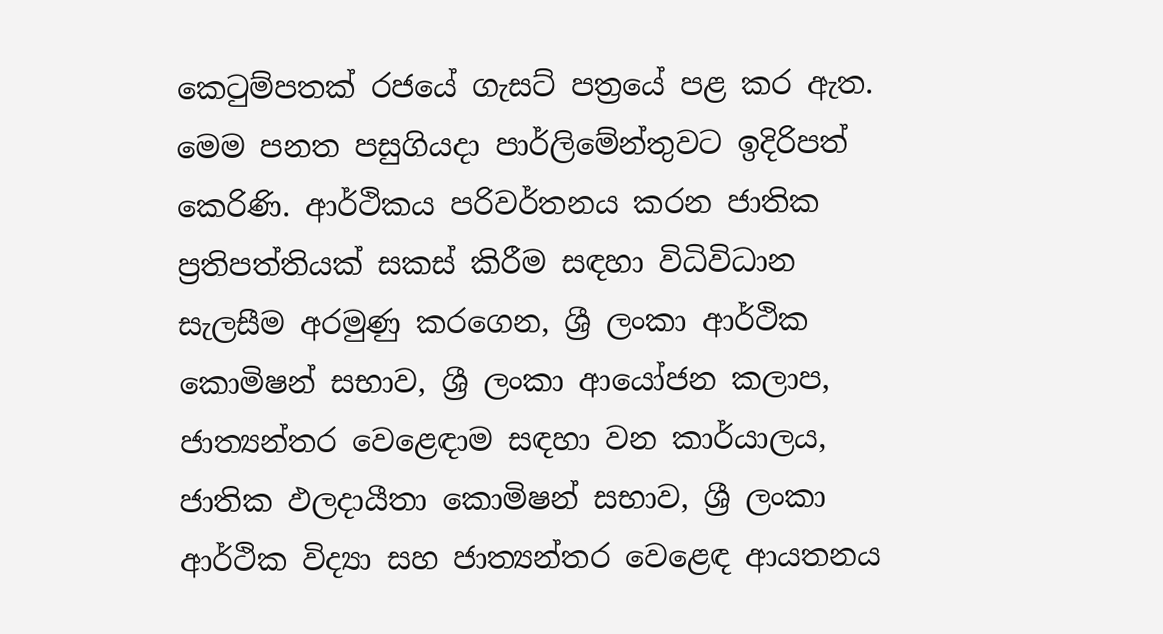කෙටුම්පතක් රජයේ ගැසට් පත්‍රයේ පළ කර ඇත. මෙම පනත පසුගියදා පාර්ලිමේන්තුවට ඉදිරිපත් කෙරිණි. ආර්ථිකය පරිවර්තනය කරන ජාතික ප්‍රතිපත්තියක් සකස් කිරීම සඳහා විධිවිධාන සැලසීම අරමුණු කරගෙන, ශ්‍රී ලංකා ආර්ථික කොමිෂන් සභාව, ශ්‍රී ලංකා ආයෝජන කලාප, ජාත්‍යන්තර වෙළෙඳාම සඳහා වන කාර්යාලය, ජාතික ඵලදායීතා කොමිෂන් සභාව, ශ්‍රී ලංකා ආර්ථික විද්‍යා සහ ජාත්‍යන්තර වෙළෙඳ ආයතනය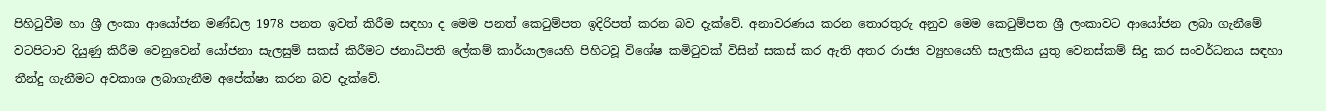පිහිටුවීම හා ශ්‍රී ලංකා ආයෝජන මණ්ඩල 1978 පනත ඉවත් කිරීම සඳහා ද මෙම පනත් කෙටුම්පත ඉදිරිපත් කරන බව දැක්වේ. අනාවරණය කරන තොරතුරු අනුව මෙම කෙටුම්පත ශ්‍රී ලංකාවට ආයෝජන ලබා ගැනීමේ වටපිටාව දියුණු කිරීම වෙනුවෙන් යෝජනා සැලසුම් සකස් කිරීමට ජනාධිපති ලේකම් කාර්යාලයෙහි පිහිටවූ විශේෂ කමිටුවක් විසින් සකස් කර ඇති අතර රාජ්‍ය ව්‍යුහයෙහි සැලකිය යුතු වෙනස්කම් සිදු කර සංවර්ධනය සඳහා තීන්දු ගැනීමට අවකාශ ලබාගැනීම අපේක්ෂා කරන බව දැක්වේ.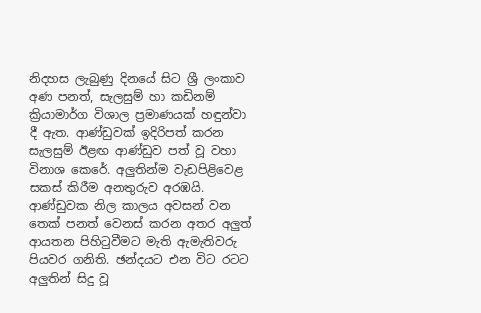නිදහස ලැබුණු දිනයේ සිට ශ්‍රී ලංකාව අණ පනත්, සැලසුම් හා කඩිනම් ක්‍රියාමාර්ග විශාල ප්‍රමාණයක් හඳුන්වා දී ඇත. ආණ්ඩුවක් ඉදිරිපත් කරන සැලසුම් ඊළඟ ආණ්ඩුව පත් වූ වහා විනාශ කෙරේ. අලුතින්ම වැඩපිළිවෙළ සකස් කිරීම අනතුරුව අරඹයි. ආණ්ඩුවක නිල කාලය අවසන් වන තෙක් පනත් වෙනස් කරන අතර අලුත් ආයතන පිහිටුවීමට මැති ඇමැතිවරු පියවර ගනිති. ඡන්දයට එන විට රටට අලුතින් සිදු වූ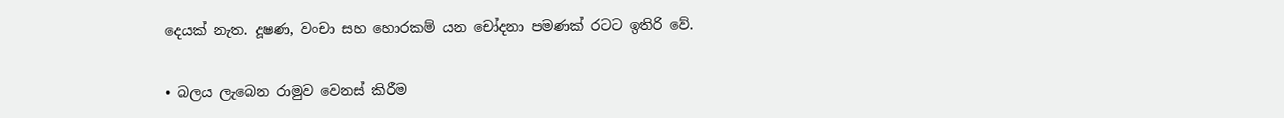දෙයක් නැත. දූෂණ, වංචා සහ හොරකම් යන චෝදනා පමණක් රටට ඉතිරි වේ.

• බලය ලැබෙන රාමුව වෙනස් කිරීම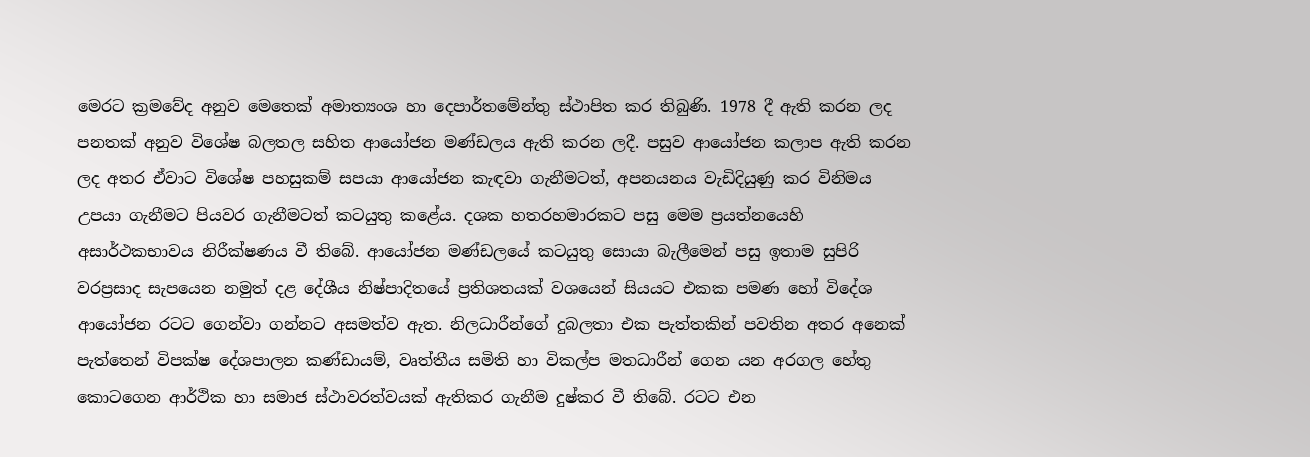මෙරට ක්‍රමවේද අනුව මෙතෙක් අමාත්‍යංශ හා දෙපාර්තමේන්තු ස්ථාපිත කර තිබුණි. 1978 දී ඇති කරන ලද පනතක් අනුව විශේෂ බලතල සහිත ආයෝජන මණ්ඩලය ඇති කරන ලදී. පසුව ආයෝජන කලාප ඇති කරන ලද අතර ඒවාට විශේෂ පහසුකම් සපයා ආයෝජන කැඳවා ගැනීමටත්, අපනයනය වැඩිදියුණු කර විනිමය උපයා ගැනීමට පියවර ගැනීමටත් කටයුතු කළේය. දශක හතරහමාරකට පසු මෙම ප්‍රයත්නයෙහි අසාර්ථකභාවය නිරීක්ෂණය වී තිබේ. ආයෝජන මණ්ඩලයේ කටයුතු සොයා බැලීමෙන් පසු ඉතාම සුපිරි වරප්‍රසාද සැපයෙන නමුත් දළ දේශීය නිෂ්පාදිතයේ ප්‍රතිශතයක් වශයෙන් සියයට එකක පමණ හෝ විදේශ ආයෝජන රටට ගෙන්වා ගන්නට අසමත්ව ඇත. නිලධාරීන්ගේ දුබලතා එක පැත්තකින් පවතින අතර අනෙක් පැත්තෙන් විපක්ෂ දේශපාලන කණ්ඩායම්, වෘත්තීය සමිති හා විකල්ප මතධාරීන් ගෙන යන අරගල හේතු කොටගෙන ආර්ථික හා සමාජ ස්ථාවරත්වයක් ඇතිකර ගැනීම දුෂ්කර වී තිබේ. රටට එන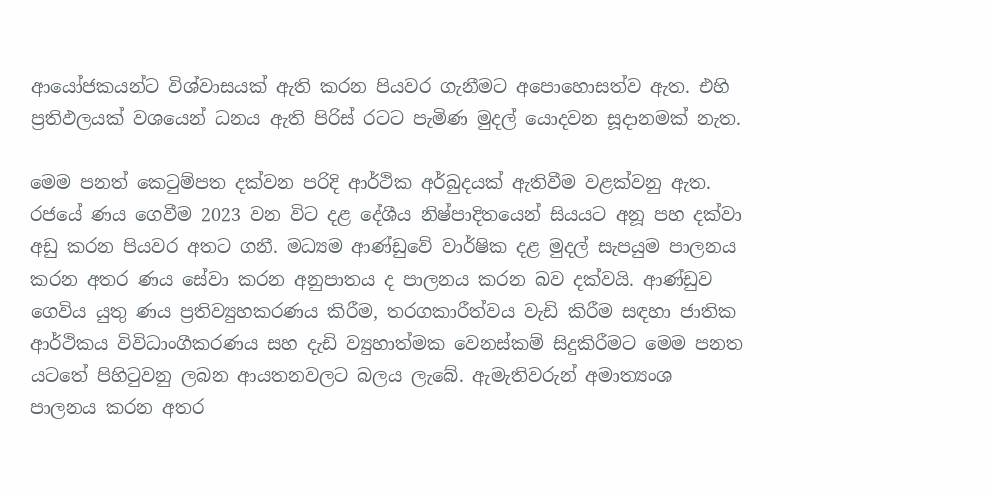ආයෝජකයන්ට විශ්වාසයක් ඇති කරන පියවර ගැනීමට අපොහොසත්ව ඇත. එහි ප්‍රතිඵලයක් වශයෙන් ධනය ඇති පිරිස් රටට පැමිණ මුදල් යොදවන සූදානමක් නැත.

මෙම පනත් කෙටුම්පත දක්වන පරිදි ආර්ථික අර්බුදයක් ඇතිවීම වළක්වනු ඇත. රජයේ ණය ගෙවීම 2023 වන විට දළ දේශීය නිෂ්පාදිතයෙන් සියයට අනූ පහ දක්වා අඩු කරන පියවර අතට ගනී. මධ්‍යම ආණ්ඩුවේ වාර්ෂික දළ මුදල් සැපයුම පාලනය කරන අතර ණය සේවා කරන අනුපාතය ද පාලනය කරන බව දක්වයි. ආණ්ඩුව ගෙවිය යුතු ණය ප්‍රතිව්‍යුහකරණය කිරීම, තරගකාරීත්වය වැඩි කිරීම සඳහා ජාතික ආර්ථිකය විවිධාංගීකරණය සහ දැඩි ව්‍යුහාත්මක වෙනස්කම් සිදුකිරීමට මෙම පනත යටතේ පිහිටුවනු ලබන ආයතනවලට බලය ලැබේ. ඇමැතිවරුන් අමාත්‍යංශ පාලනය කරන අතර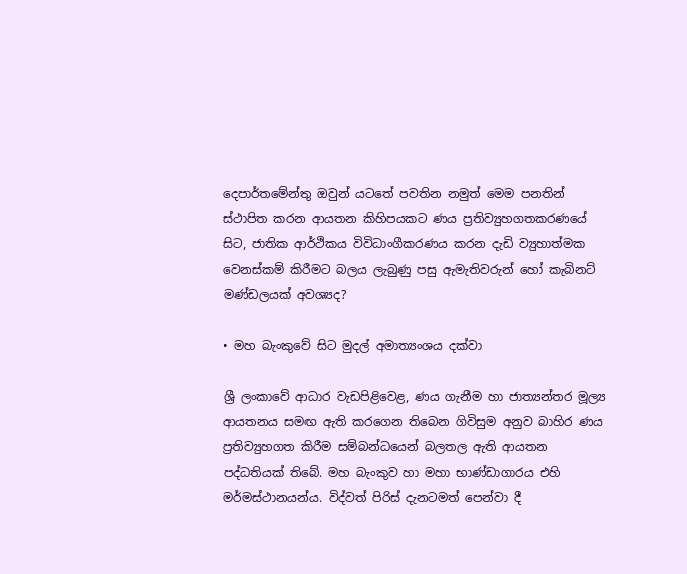දෙපාර්තමේන්තු ඔවුන් යටතේ පවතින නමුත් මෙම පනතින් ස්ථාපිත කරන ආයතන කිහිපයකට ණය ප්‍රතිව්‍යුහගතකරණයේ සිට, ජාතික ආර්ථිකය විවිධාංගීකරණය කරන දැඩි ව්‍යුහාත්මක වෙනස්කම් කිරීමට බලය ලැබුණු පසු ඇමැතිවරුන් හෝ කැබිනට් මණ්ඩලයක් අවශ්‍යද?

• මහ බැංකුවේ සිට මුදල් අමාත්‍යංශය දක්වා

ශ්‍රී ලංකාවේ ආධාර වැඩපිළිවෙළ, ණය ගැනීම හා ජාත්‍යන්තර මූල්‍ය ආයතනය සමඟ ඇති කරගෙන තිබෙන ගිවිසුම අනුව බාහිර ණය ප්‍රතිව්‍යුහගත කිරීම සම්බන්ධයෙන් බලතල ඇති ආයතන පද්ධතියක් තිබේ. මහ බැංකුව හා මහා භාණ්ඩාගාරය එහි මර්මස්ථානයන්ය. විද්වත් පිරිස් දැනටමත් පෙන්වා දී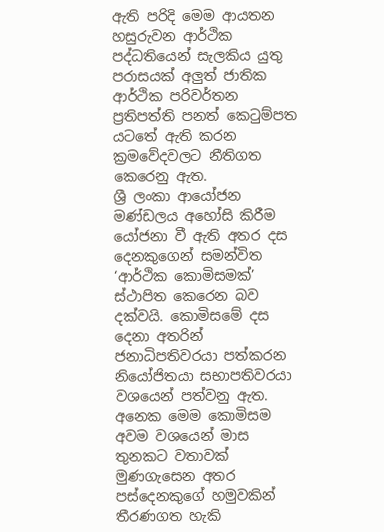ඇති පරිදි මෙම ආයතන හසුරුවන ආර්ථික පද්ධතියෙන් සැලකිය යුතු පරාසයක් අලුත් ජාතික ආර්ථික පරිවර්තන ප්‍රතිපත්ති පනත් කෙටුම්පත යටතේ ඇති කරන ක්‍රමවේදවලට නීතිගත කෙරෙනු ඇත.
ශ්‍රී ලංකා ආයෝජන මණ්ඩලය අහෝසි කිරීම යෝජනා වී ඇති අතර දස දෙනකුගෙන් සමන්විත ‘ආර්ථික කොමිසමක්’ ස්ථාපිත කෙරෙන බව දක්වයි. කොමිසමේ දස දෙනා අතරින් ජනාධිපතිවරයා පත්කරන නියෝජිතයා සභාපතිවරයා වශයෙන් පත්වනු ඇත. අනෙක මෙම කොමිසම අවම වශයෙන් මාස තුනකට වතාවක් මුණගැසෙන අතර පස්දෙනකුගේ හමුවකින් තීරණගත හැකි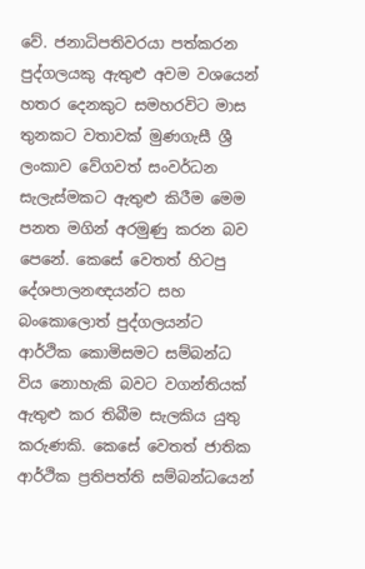වේ. ජනාධිපතිවරයා පත්කරන පුද්ගලයකු ඇතුළු අවම වශයෙන් හතර දෙනකුට සමහරවිට මාස තුනකට වතාවක් මුණගැසී ශ්‍රී ලංකාව වේගවත් සංවර්ධන සැලැස්මකට ඇතුළු කිරීම මෙම පනත මගින් අරමුණු කරන බව පෙනේ. කෙසේ වෙතත් හිටපු දේශපාලනඥයන්ට සහ බංකොලොත් පුද්ගලයන්ට ආර්ථික කොමිසමට සම්බන්ධ විය නොහැකි බවට වගන්තියක් ඇතුළු කර තිබීම සැලකිය යුතු කරුණකි. කෙසේ වෙතත් ජාතික ආර්ථික ප්‍රතිපත්ති සම්බන්ධයෙන්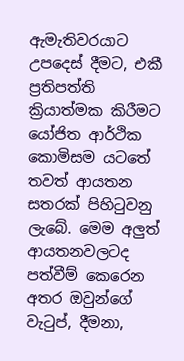ඇමැතිවරයාට උපදෙස් දීමට, එකී ප්‍රතිපත්ති ක්‍රියාත්මක කිරීමට යෝජිත ආර්ථික කොමිසම යටතේ තවත් ආයතන සතරක් පිහිටුවනු ලැබේ. මෙම අලුත් ආයතනවලටද පත්වීම් කෙරෙන අතර ඔවුන්ගේ වැටුප්, දීමනා,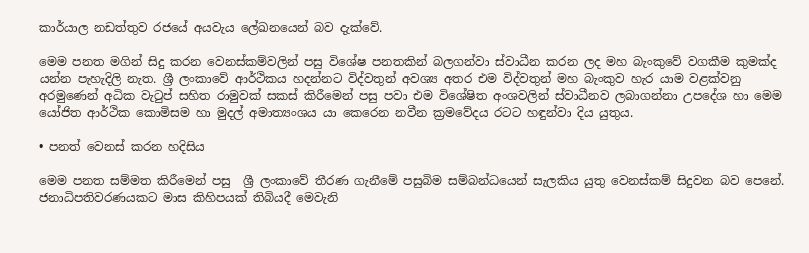කාර්යාල නඩත්තුව රජයේ අයවැය ලේඛනයෙන් බව දැක්වේ.

මෙම පනත මගින් සිදු කරන වෙනස්කම්වලින් පසු විශේෂ පනතකින් බලගන්වා ස්වාධීන කරන ලද මහ බැංකුවේ වගකීම කුමක්ද යන්න පැහැදිලි නැත. ශ්‍රී ලංකාවේ ආර්ථිකය හදන්නට විද්වතුන් අවශ්‍ය අතර එම විද්වතුන් මහ බැංකුව හැර යාම වළක්වනු අරමුණෙන් අධික වැටුප් සහිත රාමුවක් සකස් කිරීමෙන් පසු පවා එම විශේෂිත අංශවලින් ස්වාධීනව ලබාගන්නා උපදේශ හා මෙම යෝජිත ආර්ථික කොමිසම හා මුදල් අමාත්‍යංශය යා කෙරෙන නවීන ක්‍රමවේදය රටට හඳුන්වා දිය යුතුය.

• පනත් වෙනස් කරන හදිසිය

මෙම පනත සම්මත කිරීමෙන් පසු  ශ්‍රී ලංකාවේ තීරණ ගැනීමේ පසුබිම සම්බන්ධයෙන් සැලකිය යුතු වෙනස්කම් සිදුවන බව පෙනේ. ජනාධිපතිවරණයකට මාස කිහිපයක් තිබියදී මෙවැනි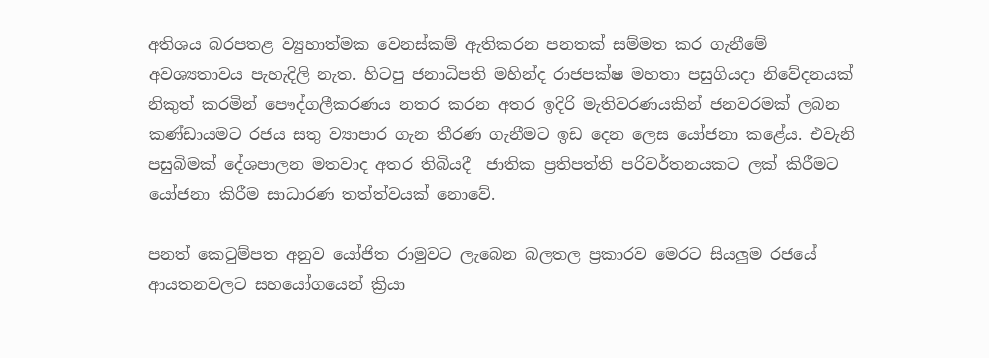අතිශය බරපතළ ව්‍යුහාත්මක වෙනස්කම් ඇතිකරන පනතක් සම්මත කර ගැනීමේ අවශ්‍යතාවය පැහැදිලි නැත. හිටපු ජනාධිපති මහින්ද රාජපක්ෂ මහතා පසුගියදා නිවේදනයක් නිකුත් කරමින් පෞද්ගලීකරණය නතර කරන අතර ඉදිරි මැතිවරණයකින් ජනවරමක් ලබන කණ්ඩායමට රජය සතු ව්‍යාපාර ගැන තීරණ ගැනීමට ඉඩ දෙන ලෙස යෝජනා කළේය. එවැනි පසුබිමක් දේශපාලන මතවාද අතර තිබියදී  ජාතික ප්‍රතිපත්ති පරිවර්තනයකට ලක් කිරීමට යෝජනා කිරීම සාධාරණ තත්ත්වයක් නොවේ.

පනත් කෙටුම්පත අනුව යෝජිත රාමුවට ලැබෙන බලතල ප්‍රකාරව මෙරට සියලුම රජයේ ආයතනවලට සහයෝගයෙන් ක්‍රියා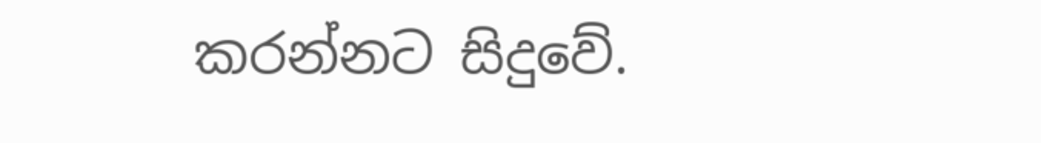කරන්නට සිදුවේ.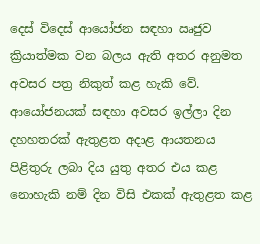දෙස් විදෙස් ආයෝජන සඳහා ඍජුව ක්‍රියාත්මක වන බලය ඇති අතර අනුමත අවසර පත්‍ර නිකුත් කළ හැකි වේ. ආයෝජනයක් සඳහා අවසර ඉල්ලා දින දහහතරක් ඇතුළත අදාළ ආයතනය පිළිතුරු ලබා දිය යුතු අතර එය කළ නොහැකි නම් දින විසි එකක් ඇතුළත කළ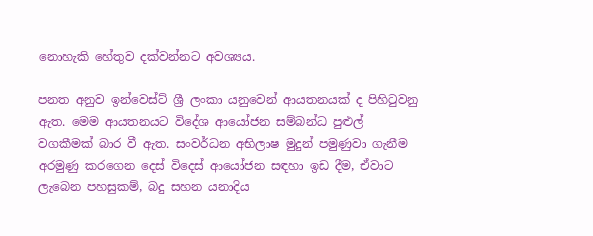නොහැකි හේතුව දක්වන්නට අවශ්‍යය.

පනත අනුව ඉන්වෙස්ට් ශ්‍රී ලංකා යනුවෙන් ආයතනයක් ද පිහිටුවනු ඇත. මෙම ආයතනයට විදේශ ආයෝජන සම්බන්ධ පුළුල් වගකීමක් බාර වී ඇත. සංවර්ධන අභිලාෂ මුදුන් පමුණුවා ගැනීම අරමුණු කරගෙන දෙස් විදෙස් ආයෝජන සඳහා ඉඩ දීම, ඒවාට ලැබෙන පහසුකම්, බදු සහන යනාදිය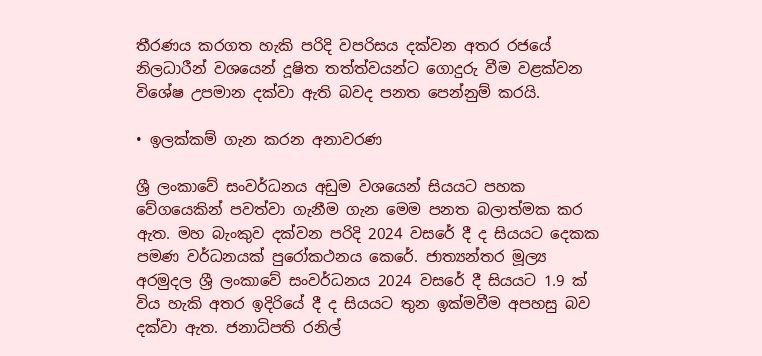තීරණය කරගත හැකි පරිදි වපරිසය දක්වන අතර රජයේ නිලධාරීන් වශයෙන් දූෂිත තත්ත්වයන්ට ගොදුරු වීම වළක්වන විශේෂ උපමාන දක්වා ඇති බවද පනත පෙන්නුම් කරයි.

• ඉලක්කම් ගැන කරන අනාවරණ

ශ්‍රී ලංකාවේ සංවර්ධනය අඩුම වශයෙන් සියයට පහක වේගයෙකින් පවත්වා ගැනීම ගැන මෙම පනත බලාත්මක කර ඇත. මහ බැංකුව දක්වන පරිදි 2024 වසරේ දී ද සියයට දෙකක පමණ වර්ධනයක් පුරෝකථනය කෙරේ. ජාත්‍යන්තර මූල්‍ය අරමුදල ශ්‍රී ලංකාවේ සංවර්ධනය 2024 වසරේ දී සියයට 1.9 ක් විය හැකි අතර ඉදිරියේ දී ද සියයට තුන ඉක්මවීම අපහසු බව දක්වා ඇත. ජනාධිපති රනිල්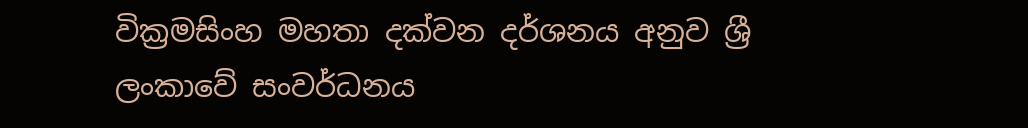වික්‍රමසිංහ මහතා දක්වන දර්ශනය අනුව ශ්‍රී ලංකාවේ සංවර්ධනය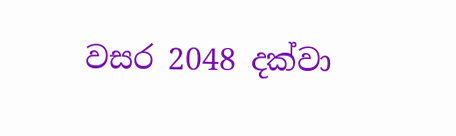වසර 2048 දක්වා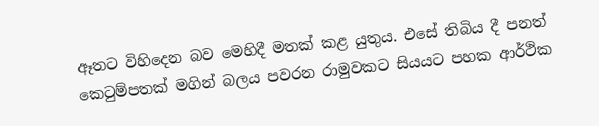ඈතට විහිදෙන බව මෙහිදී මතක් කළ යුතුය. එසේ තිබිය දී පනත් කෙටුම්පතක් මගින් බලය පවරන රාමුවකට සියයට පහක ආර්ථික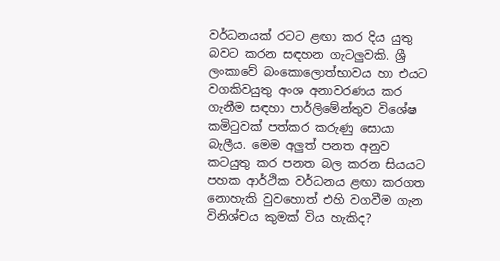වර්ධනයක් රටට ළඟා කර දිය යුතු බවට කරන සඳහන ගැටලුවකි. ශ්‍රී ලංකාවේ බංකොලොත්භාවය හා එයට වගකිවයුතු අංශ අනාවරණය කර ගැනීම සඳහා පාර්ලිමේන්තුව විශේෂ කමිටුවක් පත්කර කරුණු සොයා බැලීය. මෙම අලුත් පනත අනුව කටයුතු කර පනත බල කරන සියයට පහක ආර්ථික වර්ධනය ළඟා කරගත නොහැකි වුවහොත් එහි වගවීම ගැන විනිශ්චය කුමක් විය හැකිද?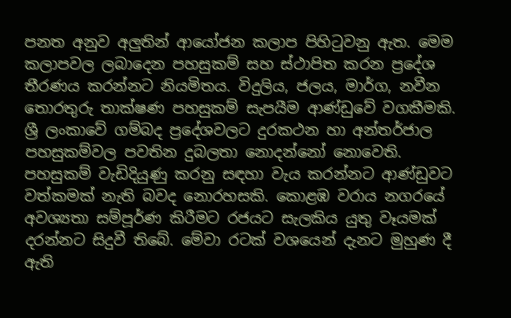පනත අනුව අලුතින් ආයෝජන කලාප පිහිටුවනු ඇත. මෙම කලාපවල ලබාදෙන පහසුකම් සහ ස්ථාපිත කරන ප්‍රදේශ තීරණය කරන්නට නියමිතය. විදුලිය, ජලය, මාර්ග, නවීන තොරතුරු තාක්ෂණ පහසුකම් සැපයීම ආණ්ඩුවේ වගකීමකි. ශ්‍රී ලංකාවේ ගම්බද ප්‍රදේශවලට දුරකථන හා අන්තර්ජාල පහසුකම්වල පවතින දුබලතා නොදන්නෝ නොවෙති. පහසුකම් වැඩිදියුණු කරනු සඳහා වැය කරන්නට ආණ්ඩුවට වත්කමක් නැති බවද නොරහසකි. කොළඹ වරාය නගරයේ අවශ්‍යතා සම්පූර්ණ කිරීමට රජයට සැලකිය යුතු වෑයමක් දරන්නට සිදුවී තිබේ. මේවා රටක් වශයෙන් දැනට මුහුණ දී ඇති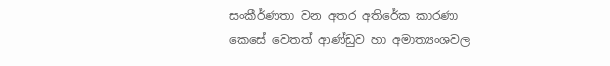සංකීර්ණතා වන අතර අතිරේක කාරණා කෙසේ වෙතත් ආණ්ඩුව හා අමාත්‍යංශවල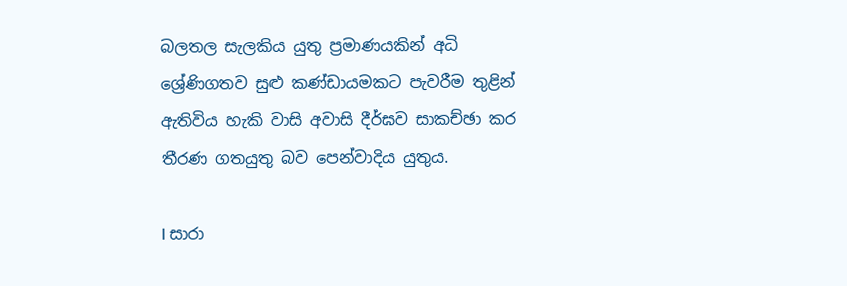බලතල සැලකිය යුතු ප්‍රමාණයකින් අධි ශ්‍රේණිගතව සුළු කණ්ඩායමකට පැවරීම තුළින් ඇතිවිය හැකි වාසි අවාසි දීර්ඝව සාකච්ඡා කර තීරණ ගතයුතු බව පෙන්වාදිය යුතුය.

I සාරා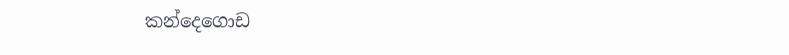කන්දෙගොඩ